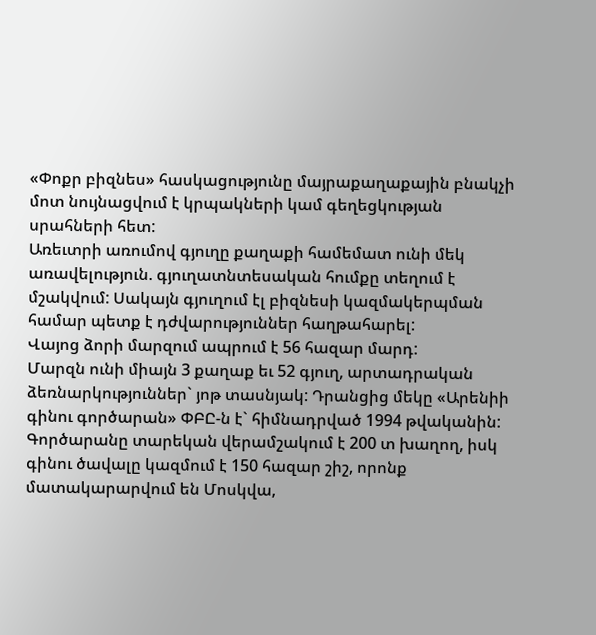«Փոքր բիզնես» հասկացությունը մայրաքաղաքային բնակչի մոտ նույնացվում է կրպակների կամ գեղեցկության սրահների հետ:
Առեւտրի առումով գյուղը քաղաքի համեմատ ունի մեկ առավելություն. գյուղատնտեսական հումքը տեղում է մշակվում: Սակայն գյուղում էլ բիզնեսի կազմակերպման համար պետք է դժվարություններ հաղթահարել:
Վայոց ձորի մարզում ապրում է 56 հազար մարդ:
Մարզն ունի միայն 3 քաղաք եւ 52 գյուղ, արտադրական ձեռնարկություններ` յոթ տասնյակ: Դրանցից մեկը «Արենիի գինու գործարան» ՓԲԸ-ն է` հիմնադրված 1994 թվականին:
Գործարանը տարեկան վերամշակում է 200 տ խաղող, իսկ գինու ծավալը կազմում է 150 հազար շիշ, որոնք մատակարարվում են Մոսկվա,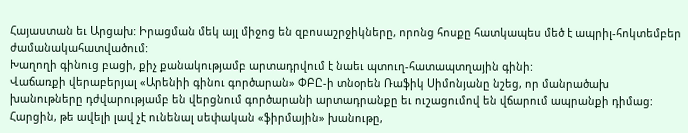Հայաստան եւ Արցախ: Իրացման մեկ այլ միջոց են զբոսաշրջիկները, որոնց հոսքը հատկապես մեծ է ապրիլ-հոկտեմբեր ժամանակահատվածում:
Խաղողի գինուց բացի, քիչ քանակությամբ արտադրվում է նաեւ պտուղ-հատապտղային գինի:
Վաճառքի վերաբերյալ «Արենիի գինու գործարան» ՓԲԸ-ի տնօրեն Ռաֆիկ Սիմոնյանը նշեց, որ մանրածախ խանութները դժվարությամբ են վերցնում գործարանի արտադրանքը եւ ուշացումով են վճարում ապրանքի դիմաց:
Հարցին, թե ավելի լավ չէ ունենալ սեփական «ֆիրմային» խանութը,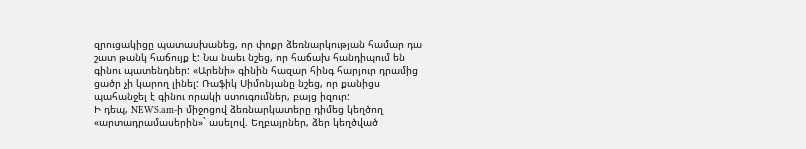զրուցակիցը պատասխանեց, որ փոքր ձեռնարկության համար դա շատ թանկ հաճույք է: Նա նաեւ նշեց, որ հաճախ հանդիպում են գինու պատենդներ: «Արենի» գինին հազար հինգ հարյուր դրամից ցածր չի կարող լինել: Ռաֆիկ Սիմոնյանը նշեց, որ քանիցս պահանջել է գինու որակի ստուգումներ, բայց իզուր:
Ի դեպ, NEWS.am-ի միջոցով ձեռնարկատերը դիմեց կեղծող «արտադրամասերին»` ասելով. Եղբայրներ, ձեր կեղծված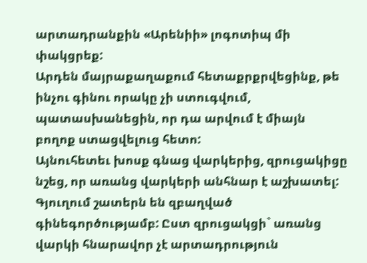արտադրանքին «Արենիի» լոգոտիպ մի փակցրեք:
Արդեն մայրաքաղաքում հետաքրքրվեցինք, թե ինչու գինու որակը չի ստուգվում, պատասխանեցին, որ դա արվում է միայն բողոք ստացվելուց հետո:
Այնուհետեւ խոսք գնաց վարկերից, զրուցակիցը նշեց, որ առանց վարկերի անհնար է աշխատել: Գյուղում շատերն են զբաղված գինեգործությամբ: Ըստ զրուցակցի` առանց վարկի հնարավոր չէ արտադրություն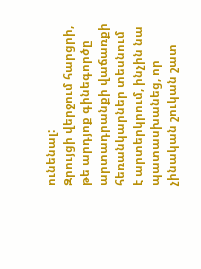ունենալ:
Զրույցի վերջում հարցրի, թե արդյոք գինեգործը արտադրանքի վաճառքի հեռանկարներ տեսնում է արտերկրում, ինչին նա պատասխանեց, որ չինական շուկան շատ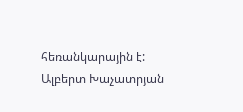հեռանկարային է:
Ալբերտ Խաչատրյան